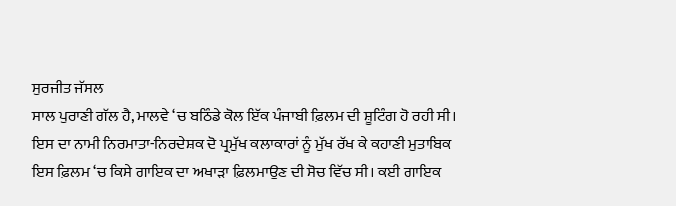ਸੁਰਜੀਤ ਜੱਸਲ
ਸਾਲ ਪੁਰਾਣੀ ਗੱਲ ਹੈ, ਮਾਲਵੇ ‘ਚ ਬਠਿੰਡੇ ਕੋਲ ਇੱਕ ਪੰਜਾਬੀ ਫ਼ਿਲਮ ਦੀ ਸ਼ੂਟਿੰਗ ਹੋ ਰਹੀ ਸੀ। ਇਸ ਦਾ ਨਾਮੀ ਨਿਰਮਾਤਾ-ਨਿਰਦੇਸ਼ਕ ਦੋ ਪ੍ਰਮੁੱਖ ਕਲਾਕਾਰਾਂ ਨੂੰ ਮੁੱਖ ਰੱਖ ਕੇ ਕਹਾਣੀ ਮੁਤਾਬਿਕ ਇਸ ਫ਼ਿਲਮ ‘ਚ ਕਿਸੇ ਗਾਇਕ ਦਾ ਅਖਾੜਾ ਫ਼ਿਲਮਾਉਣ ਦੀ ਸੋਚ ਵਿੱਚ ਸੀ। ਕਈ ਗਾਇਕ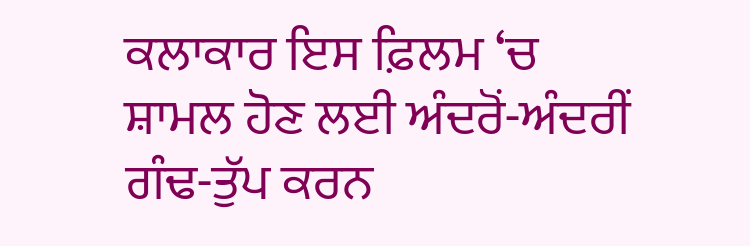ਕਲਾਕਾਰ ਇਸ ਫ਼ਿਲਮ ‘ਚ ਸ਼ਾਮਲ ਹੋਣ ਲਈ ਅੰਦਰੋਂ-ਅੰਦਰੀਂ ਗੰਢ-ਤੁੱਪ ਕਰਨ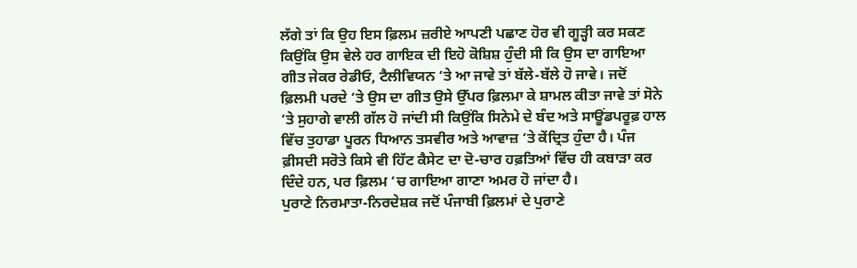ਲੱਗੇ ਤਾਂ ਕਿ ਉਹ ਇਸ ਫ਼ਿਲਮ ਜ਼ਰੀਏ ਆਪਣੀ ਪਛਾਣ ਹੋਰ ਵੀ ਗੂੜ੍ਹੀ ਕਰ ਸਕਣ ਕਿਉਂਕਿ ਉਸ ਵੇਲੇ ਹਰ ਗਾਇਕ ਦੀ ਇਹੋ ਕੋਸ਼ਿਸ਼ ਹੁੰਦੀ ਸੀ ਕਿ ਉਸ ਦਾ ਗਾਇਆ ਗੀਤ ਜੇਕਰ ਰੇਡੀਓ, ਟੈਲੀਵਿਯਨ ‘ਤੇ ਆ ਜਾਵੇ ਤਾਂ ਬੱਲੇ-ਬੱਲੇ ਹੋ ਜਾਵੇ। ਜਦੋਂ ਫ਼ਿਲਮੀ ਪਰਦੇ ‘ਤੇ ਉਸ ਦਾ ਗੀਤ ਉਸੇ ਉੱਪਰ ਫ਼ਿਲਮਾ ਕੇ ਸ਼ਾਮਲ ਕੀਤਾ ਜਾਵੇ ਤਾਂ ਸੋਨੇ ‘ਤੇ ਸੁਹਾਗੇ ਵਾਲੀ ਗੱਲ ਹੋ ਜਾਂਦੀ ਸੀ ਕਿਉਂਕਿ ਸਿਨੇਮੇ ਦੇ ਬੰਦ ਅਤੇ ਸਾਊਂਡਪਰੂਫ਼ ਹਾਲ ਵਿੱਚ ਤੁਹਾਡਾ ਪੂਰਨ ਧਿਆਨ ਤਸਵੀਰ ਅਤੇ ਆਵਾਜ਼ ‘ਤੇ ਕੇਂਦ੍ਰਿਤ ਹੁੰਦਾ ਹੈ। ਪੰਜ ਫ਼ੀਸਦੀ ਸਰੋਤੇ ਕਿਸੇ ਵੀ ਹਿੱਟ ਕੈਸੇਟ ਦਾ ਦੋ-ਚਾਰ ਹਫ਼ਤਿਆਂ ਵਿੱਚ ਹੀ ਕਬਾੜਾ ਕਰ ਦਿੰਦੇ ਹਨ, ਪਰ ਫ਼ਿਲਮ ‘ਚ ਗਾਇਆ ਗਾਣਾ ਅਮਰ ਹੋ ਜਾਂਦਾ ਹੈ।
ਪੁਰਾਣੇ ਨਿਰਮਾਤਾ-ਨਿਰਦੇਸ਼ਕ ਜਦੋਂ ਪੰਜਾਬੀ ਫ਼ਿਲਮਾਂ ਦੇ ਪੁਰਾਣੇ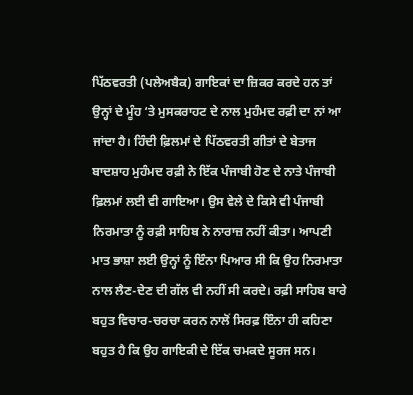ਪਿੱਠਵਰਤੀ (ਪਲੇਅਬੈਕ) ਗਾਇਕਾਂ ਦਾ ਜ਼ਿਕਰ ਕਰਦੇ ਹਨ ਤਾਂ ਉਨ੍ਹਾਂ ਦੇ ਮੂੰਹ ‘ਤੇ ਮੁਸਕਰਾਹਟ ਦੇ ਨਾਲ ਮੁਹੰਮਦ ਰਫ਼ੀ ਦਾ ਨਾਂ ਆ ਜਾਂਦਾ ਹੈ। ਹਿੰਦੀ ਫ਼ਿਲਮਾਂ ਦੇ ਪਿੱਠਵਰਤੀ ਗੀਤਾਂ ਦੇ ਬੇਤਾਜ ਬਾਦਸ਼ਾਹ ਮੁਹੰਮਦ ਰਫ਼ੀ ਨੇ ਇੱਕ ਪੰਜਾਬੀ ਹੋਣ ਦੇ ਨਾਤੇ ਪੰਜਾਬੀ ਫ਼ਿਲਮਾਂ ਲਈ ਵੀ ਗਾਇਆ। ਉਸ ਵੇਲੇ ਦੇ ਕਿਸੇ ਵੀ ਪੰਜਾਬੀ ਨਿਰਮਾਤਾ ਨੂੰ ਰਫ਼ੀ ਸਾਹਿਬ ਨੇ ਨਾਰਾਜ਼ ਨਹੀਂ ਕੀਤਾ। ਆਪਣੀ ਮਾਤ ਭਾਸ਼ਾ ਲਈ ਉਨ੍ਹਾਂ ਨੂੰ ਇੰਨਾ ਪਿਆਰ ਸੀ ਕਿ ਉਹ ਨਿਰਮਾਤਾ ਨਾਲ ਲੈਣ-ਦੇਣ ਦੀ ਗੱਲ ਵੀ ਨਹੀਂ ਸੀ ਕਰਦੇ। ਰਫ਼ੀ ਸਾਹਿਬ ਬਾਰੇ ਬਹੁਤ ਵਿਚਾਰ-ਚਰਚਾ ਕਰਨ ਨਾਲੋਂ ਸਿਰਫ਼ ਇੰਨਾ ਹੀ ਕਹਿਣਾ ਬਹੁਤ ਹੈ ਕਿ ਉਹ ਗਾਇਕੀ ਦੇ ਇੱਕ ਚਮਕਦੇ ਸੂਰਜ ਸਨ।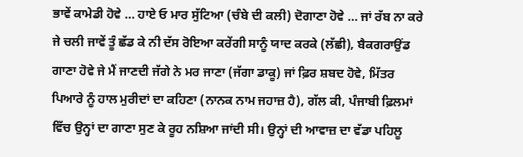ਭਾਵੇਂ ਕਾਮੇਡੀ ਹੋਵੇ … ਹਾਏ ਓ ਮਾਰ ਸੁੱਟਿਆ (ਚੰਬੇ ਦੀ ਕਲੀ) ਦੋਗਾਣਾ ਹੋਵੇ … ਜਾਂ ਰੱਬ ਨਾ ਕਰੇ ਜੇ ਚਲੀ ਜਾਵੇਂ ਤੂੰ ਛੱਡ ਕੇ ਨੀ ਦੱਸ ਰੋਇਆ ਕਰੇਂਗੀ ਸਾਨੂੰ ਯਾਦ ਕਰਕੇ (ਲੱਛੀ), ਬੈਕਗਰਾਉਂਡ ਗਾਣਾ ਹੋਵੇ ਜੇ ਮੈਂ ਜਾਣਦੀ ਜੱਗੇ ਨੇ ਮਰ ਜਾਣਾ (ਜੱਗਾ ਡਾਕੂ) ਜਾਂ ਫ਼ਿਰ ਸ਼ਬਦ ਹੋਵੇ, ਮਿੱਤਰ ਪਿਆਰੇ ਨੂੰ ਹਾਲ ਮੁਰੀਦਾਂ ਦਾ ਕਹਿਣਾ (ਨਾਨਕ ਨਾਮ ਜਹਾਜ਼ ਹੈ), ਗੱਲ ਕੀ, ਪੰਜਾਬੀ ਫ਼ਿਲਮਾਂ ਵਿੱਚ ਉਨ੍ਹਾਂ ਦਾ ਗਾਣਾ ਸੁਣ ਕੇ ਰੂਹ ਨਸ਼ਿਆ ਜਾਂਦੀ ਸੀ। ਉਨ੍ਹਾਂ ਦੀ ਆਵਾਜ਼ ਦਾ ਵੱਡਾ ਪਹਿਲੂ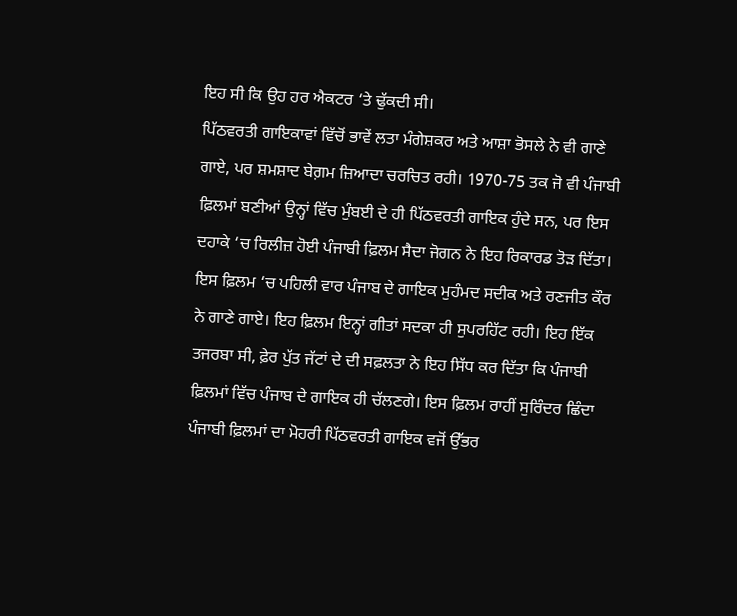ਇਹ ਸੀ ਕਿ ਉਹ ਹਰ ਐਕਟਰ ‘ਤੇ ਢੁੱਕਦੀ ਸੀ।
ਪਿੱਠਵਰਤੀ ਗਾਇਕਾਵਾਂ ਵਿੱਚੋਂ ਭਾਵੇਂ ਲਤਾ ਮੰਗੇਸ਼ਕਰ ਅਤੇ ਆਸ਼ਾ ਭੋਸਲੇ ਨੇ ਵੀ ਗਾਣੇ ਗਾਏ, ਪਰ ਸ਼ਮਸ਼ਾਦ ਬੇਗ਼ਮ ਜ਼ਿਆਦਾ ਚਰਚਿਤ ਰਹੀ। 1970-75 ਤਕ ਜੋ ਵੀ ਪੰਜਾਬੀ ਫ਼ਿਲਮਾਂ ਬਣੀਆਂ ਉਨ੍ਹਾਂ ਵਿੱਚ ਮੁੰਬਈ ਦੇ ਹੀ ਪਿੱਠਵਰਤੀ ਗਾਇਕ ਹੁੰਦੇ ਸਨ, ਪਰ ਇਸ ਦਹਾਕੇ ‘ਚ ਰਿਲੀਜ਼ ਹੋਈ ਪੰਜਾਬੀ ਫ਼ਿਲਮ ਸੈਦਾ ਜੋਗਨ ਨੇ ਇਹ ਰਿਕਾਰਡ ਤੋੜ ਦਿੱਤਾ। ਇਸ ਫ਼ਿਲਮ ‘ਚ ਪਹਿਲੀ ਵਾਰ ਪੰਜਾਬ ਦੇ ਗਾਇਕ ਮੁਹੰਮਦ ਸਦੀਕ ਅਤੇ ਰਣਜੀਤ ਕੌਰ ਨੇ ਗਾਣੇ ਗਾਏ। ਇਹ ਫ਼ਿਲਮ ਇਨ੍ਹਾਂ ਗੀਤਾਂ ਸਦਕਾ ਹੀ ਸੁਪਰਹਿੱਟ ਰਹੀ। ਇਹ ਇੱਕ ਤਜਰਬਾ ਸੀ, ਫ਼ੇਰ ਪੁੱਤ ਜੱਟਾਂ ਦੇ ਦੀ ਸਫ਼ਲਤਾ ਨੇ ਇਹ ਸਿੱਧ ਕਰ ਦਿੱਤਾ ਕਿ ਪੰਜਾਬੀ ਫ਼ਿਲਮਾਂ ਵਿੱਚ ਪੰਜਾਬ ਦੇ ਗਾਇਕ ਹੀ ਚੱਲਣਗੇ। ਇਸ ਫ਼ਿਲਮ ਰਾਹੀਂ ਸੁਰਿੰਦਰ ਛਿੰਦਾ ਪੰਜਾਬੀ ਫ਼ਿਲਮਾਂ ਦਾ ਮੋਹਰੀ ਪਿੱਠਵਰਤੀ ਗਾਇਕ ਵਜੋਂ ਉੱਭਰ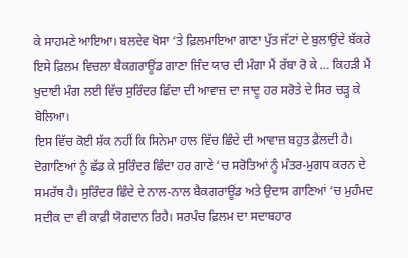ਕੇ ਸਾਹਮਣੇ ਆਇਆ। ਬਲਦੇਵ ਖੋਸਾ ‘ਤੇ ਫ਼ਿਲਮਾਇਆ ਗਾਣਾ ਪੁੱਤ ਜੱਟਾਂ ਦੇ ਬੁਲਾਉਂਦੇ ਬੱਕਰੇ ਇਸੇ ਫ਼ਿਲਮ ਵਿਚਲਾ ਬੈਕਗਰਾਊਂਡ ਗਾਣਾ ਜਿੰਦ ਯਾਰ ਦੀ ਮੰਗਾ ਮੈਂ ਰੱਬਾ ਰੋ ਕੇ … ਕਿਹੜੀ ਮੈਂ ਖ਼ੁਦਾਈ ਮੰਗ ਲਈ ਵਿੱਚ ਸੁਰਿੰਦਰ ਛਿੰਦਾ ਦੀ ਆਵਾਜ਼ ਦਾ ਜਾਦੂ ਹਰ ਸਰੋਤੇ ਦੇ ਸਿਰ ਚੜ੍ਹ ਕੇ ਬੋਲਿਆ।
ਇਸ ਵਿੱਚ ਕੋਈ ਸ਼ੱਕ ਨਹੀਂ ਕਿ ਸਿਨੇਮਾ ਹਾਲ ਵਿੱਚ ਛਿੰਦੇ ਦੀ ਆਵਾਜ਼ ਬਹੁਤ ਫ਼ੈਲਦੀ ਹੈ। ਦੋਗਾਣਿਆਂ ਨੂੰ ਛੱਡ ਕੇ ਸੁਰਿੰਦਰ ਛਿੰਦਾ ਹਰ ਗਾਣੇ ‘ਚ ਸਰੋਤਿਆਂ ਨੂੰ ਮੰਤਰ-ਮੁਗਧ ਕਰਨ ਦੇ ਸਮਰੱਥ ਹੈ। ਸੁਰਿੰਦਰ ਛਿੰਦੇ ਦੇ ਨਾਲ-ਨਾਲ ਬੈਕਗਰਾਊਂਡ ਅਤੇ ਉਦਾਸ ਗਾਣਿਆਂ ‘ਚ ਮੁਹੰਮਦ ਸਦੀਕ ਦਾ ਵੀ ਕਾਫ਼ੀ ਯੋਗਦਾਨ ਰਿਹੈ। ਸਰਪੰਚ ਫ਼ਿਲਮ ਦਾ ਸਦਾਬਹਾਰ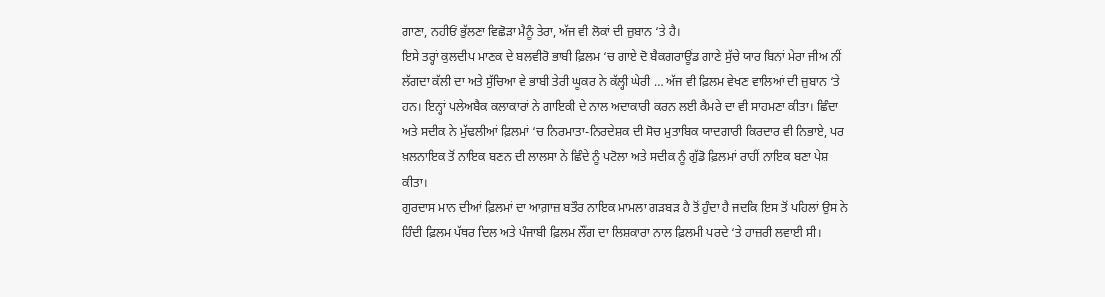ਗਾਣਾ, ਨਹੀਓਂ ਭੁੱਲਣਾ ਵਿਛੋੜਾ ਮੈਨੂੰ ਤੇਰਾ, ਅੱਜ ਵੀ ਲੋਕਾਂ ਦੀ ਜ਼ੁਬਾਨ ‘ਤੇ ਹੈ।
ਇਸੇ ਤਰ੍ਹਾਂ ਕੁਲਦੀਪ ਮਾਣਕ ਦੇ ਬਲਵੀਰੋ ਭਾਬੀ ਫ਼ਿਲਮ ‘ਚ ਗਾਏ ਦੋ ਬੈਕਗਰਾਊਂਡ ਗਾਣੇ ਸੁੱਚੇ ਯਾਰ ਬਿਨਾਂ ਮੇਰਾ ਜੀਅ ਨੀਂ ਲੱਗਦਾ ਕੱਲੀ ਦਾ ਅਤੇ ਸੁੱਚਿਆ ਵੇ ਭਾਬੀ ਤੇਰੀ ਘੂਕਰ ਨੇ ਕੱਲ੍ਹੀ ਘੇਰੀ … ਅੱਜ ਵੀ ਫ਼ਿਲਮ ਵੇਖਣ ਵਾਲਿਆਂ ਦੀ ਜ਼ੁਬਾਨ ‘ਤੇ ਹਨ। ਇਨ੍ਹਾਂ ਪਲੇਅਬੈਕ ਕਲਾਕਾਰਾਂ ਨੇ ਗਾਇਕੀ ਦੇ ਨਾਲ ਅਦਾਕਾਰੀ ਕਰਨ ਲਈ ਕੈਮਰੇ ਦਾ ਵੀ ਸਾਹਮਣਾ ਕੀਤਾ। ਛਿੰਦਾ ਅਤੇ ਸਦੀਕ ਨੇ ਮੁੱਢਲੀਆਂ ਫ਼ਿਲਮਾਂ ‘ਚ ਨਿਰਮਾਤਾ-ਨਿਰਦੇਸ਼ਕ ਦੀ ਸੋਚ ਮੁਤਾਬਿਕ ਯਾਦਗਾਰੀ ਕਿਰਦਾਰ ਵੀ ਨਿਭਾਏ, ਪਰ ਖ਼ਲਨਾਇਕ ਤੋਂ ਨਾਇਕ ਬਣਨ ਦੀ ਲਾਲਸਾ ਨੇ ਛਿੰਦੇ ਨੂੰ ਪਟੋਲਾ ਅਤੇ ਸਦੀਕ ਨੂੰ ਗੁੱਡੋ ਫ਼ਿਲਮਾਂ ਰਾਹੀਂ ਨਾਇਕ ਬਣਾ ਪੇਸ਼ ਕੀਤਾ।
ਗੁਰਦਾਸ ਮਾਨ ਦੀਆਂ ਫ਼ਿਲਮਾਂ ਦਾ ਆਗ਼ਾਜ਼ ਬਤੌਰ ਨਾਇਕ ਮਾਮਲਾ ਗੜਬੜ ਹੈ ਤੋਂ ਹੁੰਦਾ ਹੈ ਜਦਕਿ ਇਸ ਤੋਂ ਪਹਿਲਾਂ ਉਸ ਨੇ ਹਿੰਦੀ ਫ਼ਿਲਮ ਪੱਥਰ ਦਿਲ ਅਤੇ ਪੰਜਾਬੀ ਫ਼ਿਲਮ ਲੌਂਗ ਦਾ ਲਿਸ਼ਕਾਰਾ ਨਾਲ ਫ਼ਿਲਮੀ ਪਰਦੇ ‘ਤੇ ਹਾਜ਼ਰੀ ਲਵਾਈ ਸੀ।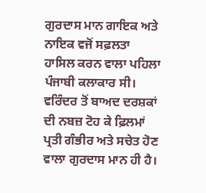ਗੁਰਦਾਸ ਮਾਨ ਗਾਇਕ ਅਤੇ ਨਾਇਕ ਵਜੋਂ ਸਫ਼ਲਤਾ ਹਾਸਿਲ ਕਰਨ ਵਾਲਾ ਪਹਿਲਾ ਪੰਜਾਬੀ ਕਲਾਕਾਰ ਸੀ। ਵਰਿੰਦਰ ਤੋਂ ਬਾਅਦ ਦਰਸ਼ਕਾਂ ਦੀ ਨਬਜ਼ ਟੋਹ ਕੇ ਫ਼ਿਲਮਾਂ ਪ੍ਰਤੀ ਗੰਭੀਰ ਅਤੇ ਸਚੇਤ ਹੋਣ ਵਾਲਾ ਗੁਰਦਾਸ ਮਾਨ ਹੀ ਹੈ।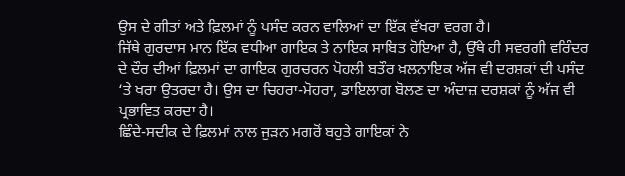ਉਸ ਦੇ ਗੀਤਾਂ ਅਤੇ ਫ਼ਿਲਮਾਂ ਨੂੰ ਪਸੰਦ ਕਰਨ ਵਾਲਿਆਂ ਦਾ ਇੱਕ ਵੱਖਰਾ ਵਰਗ ਹੈ।
ਜਿੱਥੇ ਗੁਰਦਾਸ ਮਾਨ ਇੱਕ ਵਧੀਆ ਗਾਇਕ ਤੇ ਨਾਇਕ ਸਾਬਿਤ ਹੋਇਆ ਹੈ, ਉੱਥੇ ਹੀ ਸਵਰਗੀ ਵਰਿੰਦਰ ਦੇ ਦੌਰ ਦੀਆਂ ਫ਼ਿਲਮਾਂ ਦਾ ਗਾਇਕ ਗੁਰਚਰਨ ਪੋਹਲੀ ਬਤੌਰ ਖ਼ਲਨਾਇਕ ਅੱਜ ਵੀ ਦਰਸ਼ਕਾਂ ਦੀ ਪਸੰਦ ‘ਤੇ ਖਰਾ ਉਤਰਦਾ ਹੈ। ਉਸ ਦਾ ਚਿਹਰਾ-ਮੋਹਰਾ, ਡਾਇਲਾਗ ਬੋਲਣ ਦਾ ਅੰਦਾਜ਼ ਦਰਸ਼ਕਾਂ ਨੂੰ ਅੱਜ ਵੀ ਪ੍ਰਭਾਵਿਤ ਕਰਦਾ ਹੈ।
ਛਿੰਦੇ-ਸਦੀਕ ਦੇ ਫ਼ਿਲਮਾਂ ਨਾਲ ਜੁੜਨ ਮਗਰੋਂ ਬਹੁਤੇ ਗਾਇਕਾਂ ਨੇ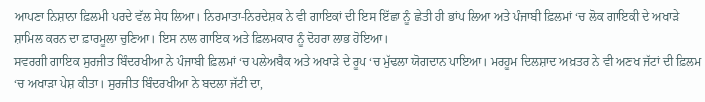ਆਪਣਾ ਨਿਸ਼ਾਨਾ ਫ਼ਿਲਮੀ ਪਰਦੇ ਵੱਲ ਸੇਧ ਲਿਆ। ਨਿਰਮਾਤਾ-ਨਿਰਦੇਸ਼ਕ ਨੇ ਵੀ ਗਾਇਕਾਂ ਦੀ ਇਸ ਇੱਛਾ ਨੂੰ ਛੇਤੀ ਹੀ ਭਾਂਪ ਲਿਆ ਅਤੇ ਪੰਜਾਬੀ ਫ਼ਿਲਮਾਂ ‘ਚ ਲੋਕ ਗਾਇਕੀ ਦੇ ਅਖਾੜੇ ਸ਼ਾਮਿਲ ਕਰਨ ਦਾ ਫ਼ਾਰਮੂਲਾ ਚੁਣਿਆ। ਇਸ ਨਾਲ ਗਾਇਕ ਅਤੇ ਫ਼ਿਲਮਕਾਰ ਨੂੰ ਦੋਹਰਾ ਲਾਭ ਹੋਇਆ।
ਸਵਰਗੀ ਗਾਇਕ ਸੁਰਜੀਤ ਬਿੰਦਰਖੀਆ ਨੇ ਪੰਜਾਬੀ ਫ਼ਿਲਮਾਂ ‘ਚ ਪਲੇਅਬੈਕ ਅਤੇ ਅਖਾੜੇ ਦੇ ਰੂਪ ‘ਚ ਮੁੱਢਲਾ ਯੋਗਦਾਨ ਪਾਇਆ। ਮਰਹੂਮ ਦਿਲਸ਼ਾਦ ਅਖ਼ਤਰ ਨੇ ਵੀ ਅਣਖ ਜੱਟਾਂ ਦੀ ਫ਼ਿਲਮ ‘ਚ ਅਖਾੜਾ ਪੇਸ਼ ਕੀਤਾ। ਸੁਰਜੀਤ ਬਿੰਦਰਖੀਆ ਨੇ ਬਦਲਾ ਜੱਟੀ ਦਾ,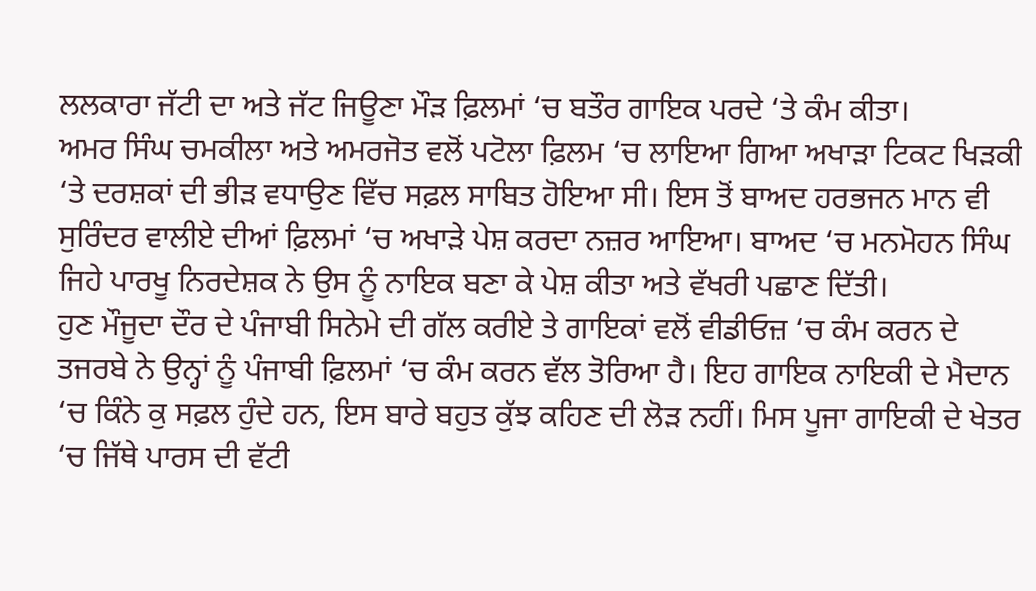ਲਲਕਾਰਾ ਜੱਟੀ ਦਾ ਅਤੇ ਜੱਟ ਜਿਊਣਾ ਮੌੜ ਫ਼ਿਲਮਾਂ ‘ਚ ਬਤੌਰ ਗਾਇਕ ਪਰਦੇ ‘ਤੇ ਕੰਮ ਕੀਤਾ।
ਅਮਰ ਸਿੰਘ ਚਮਕੀਲਾ ਅਤੇ ਅਮਰਜੋਤ ਵਲੋਂ ਪਟੋਲਾ ਫ਼ਿਲਮ ‘ਚ ਲਾਇਆ ਗਿਆ ਅਖਾੜਾ ਟਿਕਟ ਖਿੜਕੀ ‘ਤੇ ਦਰਸ਼ਕਾਂ ਦੀ ਭੀੜ ਵਧਾਉਣ ਵਿੱਚ ਸਫ਼ਲ ਸਾਬਿਤ ਹੋਇਆ ਸੀ। ਇਸ ਤੋਂ ਬਾਅਦ ਹਰਭਜਨ ਮਾਨ ਵੀ ਸੁਰਿੰਦਰ ਵਾਲੀਏ ਦੀਆਂ ਫ਼ਿਲਮਾਂ ‘ਚ ਅਖਾੜੇ ਪੇਸ਼ ਕਰਦਾ ਨਜ਼ਰ ਆਇਆ। ਬਾਅਦ ‘ਚ ਮਨਮੋਹਨ ਸਿੰਘ ਜਿਹੇ ਪਾਰਖੂ ਨਿਰਦੇਸ਼ਕ ਨੇ ਉਸ ਨੂੰ ਨਾਇਕ ਬਣਾ ਕੇ ਪੇਸ਼ ਕੀਤਾ ਅਤੇ ਵੱਖਰੀ ਪਛਾਣ ਦਿੱਤੀ।
ਹੁਣ ਮੌਜੂਦਾ ਦੌਰ ਦੇ ਪੰਜਾਬੀ ਸਿਨੇਮੇ ਦੀ ਗੱਲ ਕਰੀਏ ਤੇ ਗਾਇਕਾਂ ਵਲੋਂ ਵੀਡੀਓਜ਼ ‘ਚ ਕੰਮ ਕਰਨ ਦੇ ਤਜਰਬੇ ਨੇ ਉਨ੍ਹਾਂ ਨੂੰ ਪੰਜਾਬੀ ਫ਼ਿਲਮਾਂ ‘ਚ ਕੰਮ ਕਰਨ ਵੱਲ ਤੋਰਿਆ ਹੈ। ਇਹ ਗਾਇਕ ਨਾਇਕੀ ਦੇ ਮੈਦਾਨ ‘ਚ ਕਿੰਨੇ ਕੁ ਸਫ਼ਲ ਹੁੰਦੇ ਹਨ, ਇਸ ਬਾਰੇ ਬਹੁਤ ਕੁੱਝ ਕਹਿਣ ਦੀ ਲੋੜ ਨਹੀਂ। ਮਿਸ ਪੂਜਾ ਗਾਇਕੀ ਦੇ ਖੇਤਰ ‘ਚ ਜਿੱਥੇ ਪਾਰਸ ਦੀ ਵੱਟੀ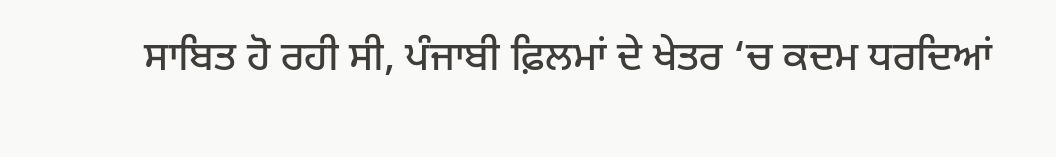ਸਾਬਿਤ ਹੋ ਰਹੀ ਸੀ, ਪੰਜਾਬੀ ਫ਼ਿਲਮਾਂ ਦੇ ਖੇਤਰ ‘ਚ ਕਦਮ ਧਰਦਿਆਂ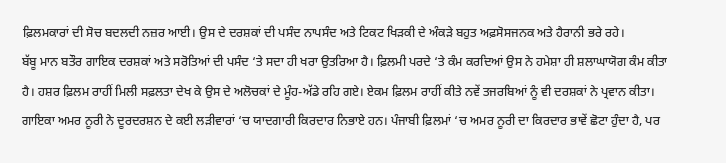ਫ਼ਿਲਮਕਾਰਾਂ ਦੀ ਸੋਚ ਬਦਲਦੀ ਨਜ਼ਰ ਆਈ। ਉਸ ਦੇ ਦਰਸ਼ਕਾਂ ਦੀ ਪਸੰਦ ਨਾਪਸੰਦ ਅਤੇ ਟਿਕਟ ਖਿੜਕੀ ਦੇ ਅੰਕੜੇ ਬਹੁਤ ਅਫ਼ਸੋਸਜਨਕ ਅਤੇ ਹੈਰਾਨੀ ਭਰੇ ਰਹੇ।
ਬੱਬੂ ਮਾਨ ਬਤੌਰ ਗਾਇਕ ਦਰਸ਼ਕਾਂ ਅਤੇ ਸਰੋਤਿਆਂ ਦੀ ਪਸੰਦ ‘ਤੇ ਸਦਾ ਹੀ ਖਰਾ ਉਤਰਿਆ ਹੈ। ਫ਼ਿਲਮੀ ਪਰਦੇ ‘ਤੇ ਕੰਮ ਕਰਦਿਆਂ ਉਸ ਨੇ ਹਮੇਸ਼ਾ ਹੀ ਸ਼ਲਾਘਾਯੋਗ ਕੰਮ ਕੀਤਾ ਹੈ। ਹਸ਼ਰ ਫ਼ਿਲਮ ਰਾਹੀਂ ਮਿਲੀ ਸਫ਼ਲਤਾ ਦੇਖ ਕੇ ਉਸ ਦੇ ਅਲੋਚਕਾਂ ਦੇ ਮੂੰਹ-ਅੱਡੇ ਰਹਿ ਗਏ। ਏਕਮ ਫ਼ਿਲਮ ਰਾਹੀਂ ਕੀਤੇ ਨਵੇਂ ਤਜਰਬਿਆਂ ਨੂੰ ਵੀ ਦਰਸ਼ਕਾਂ ਨੇ ਪ੍ਰਵਾਨ ਕੀਤਾ।
ਗਾਇਕਾ ਅਮਰ ਨੂਰੀ ਨੇ ਦੂਰਦਰਸ਼ਨ ਦੇ ਕਈ ਲੜੀਵਾਰਾਂ ‘ਚ ਯਾਦਗਾਰੀ ਕਿਰਦਾਰ ਨਿਭਾਏ ਹਨ। ਪੰਜਾਬੀ ਫ਼ਿਲਮਾਂ ‘ਚ ਅਮਰ ਨੂਰੀ ਦਾ ਕਿਰਦਾਰ ਭਾਵੇਂ ਛੋਟਾ ਹੁੰਦਾ ਹੈ, ਪਰ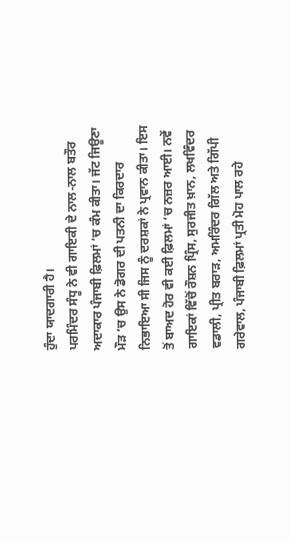ਹੁੰਦਾ ਯਾਦਗਾਰੀ ਹੈ।
ਪਰਮਿੰਦਰ ਸੰਧੂ ਨੇ ਵੀ ਗਾਇਕੀ ਦੇ ਨਾਲ-ਨਾਲ ਬਤੌਰ ਅਦਾਕਾਰ ਪੰਜਾਬੀ ਫ਼ਿਲਮਾਂ ‘ਚ ਕੰਮ ਕੀਤਾ। ਜੱਟ ਜਿਊਣਾ ਮੌੜ ‘ਚ ਉਸ ਨੇ ਡੋਗਰ ਦੀ ਪਤਨੀ ਦਾ ਕਿਰਦਾਰ ਨਿਭਾਇਆ ਸੀ ਜਿਸ ਨੂੰ ਦਰਸ਼ਕਾਂ ਨੇ ਪ੍ਰਵਾਨ ਕੀਤਾ। ਇਸ ਤੋਂ ਬਾਅਦ ਹੋਰ ਵੀ ਕਈ ਫ਼ਿਲਮਾਂ ‘ਚ ਨਜ਼ਰ ਆਈ। ਨਵੇਂ ਗਾਇਕਾਂ ਵਿੱਚੋਂ ਰੌਸ਼ਨ ਪ੍ਰਿੰਸ, ਸੁਰਜੀਤ ਖ਼ਾਨ, ਲਖਵਿੰਦਰ ਵਡਾਲੀ, ਪ੍ਰੀਤ ਬਰਾੜ, ਅਮਰਿੰਦਰ ਗਿੱਲ ਅਤੇ ਗਿੱਪੀ ਗਰੇਵਾਲ, ਪੰਜਾਬੀ ਫ਼ਿਲਮਾਂ ਪ੍ਰਤੀ ਮੋਹ ਪਾਲ ਰਹੇ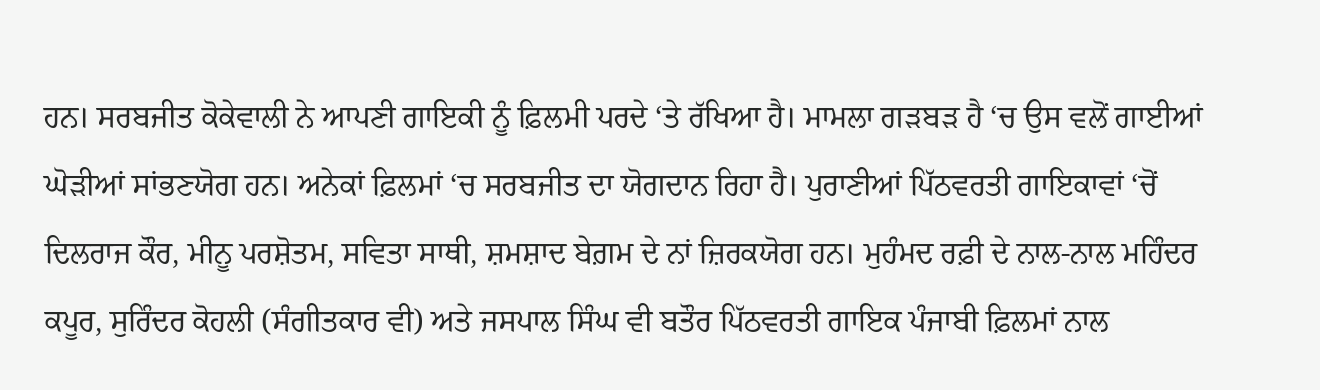ਹਨ। ਸਰਬਜੀਤ ਕੋਕੇਵਾਲੀ ਨੇ ਆਪਣੀ ਗਾਇਕੀ ਨੂੰ ਫ਼ਿਲਮੀ ਪਰਦੇ ‘ਤੇ ਰੱਖਿਆ ਹੈ। ਮਾਮਲਾ ਗੜਬੜ ਹੈ ‘ਚ ਉਸ ਵਲੋਂ ਗਾਈਆਂ ਘੋੜੀਆਂ ਸਾਂਭਣਯੋਗ ਹਨ। ਅਨੇਕਾਂ ਫ਼ਿਲਮਾਂ ‘ਚ ਸਰਬਜੀਤ ਦਾ ਯੋਗਦਾਨ ਰਿਹਾ ਹੈ। ਪੁਰਾਣੀਆਂ ਪਿੱਠਵਰਤੀ ਗਾਇਕਾਵਾਂ ‘ਚੋਂ ਦਿਲਰਾਜ ਕੌਰ, ਮੀਨੂ ਪਰਸ਼ੋਤਮ, ਸਵਿਤਾ ਸਾਥੀ, ਸ਼ਮਸ਼ਾਦ ਬੇਗ਼ਮ ਦੇ ਨਾਂ ਜ਼ਿਰਕਯੋਗ ਹਨ। ਮੁਹੰਮਦ ਰਫ਼ੀ ਦੇ ਨਾਲ-ਨਾਲ ਮਹਿੰਦਰ ਕਪੂਰ, ਸੁਰਿੰਦਰ ਕੋਹਲੀ (ਸੰਗੀਤਕਾਰ ਵੀ) ਅਤੇ ਜਸਪਾਲ ਸਿੰਘ ਵੀ ਬਤੌਰ ਪਿੱਠਵਰਤੀ ਗਾਇਕ ਪੰਜਾਬੀ ਫ਼ਿਲਮਾਂ ਨਾਲ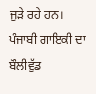ਜੁੜੇ ਰਹੇ ਹਨ।
ਪੰਜਾਬੀ ਗਾਇਕੀ ਦਾ ਬੌਲੀਵੁੱਡ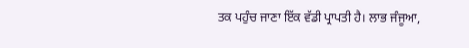ਤਕ ਪਹੁੰਚ ਜਾਣਾ ਇੱਕ ਵੱਡੀ ਪ੍ਰਾਪਤੀ ਹੈ। ਲਾਭ ਜੰਜੂਆ,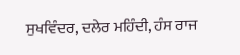ਸੁਖਵਿੰਦਰ, ਦਲੇਰ ਮਹਿੰਦੀ, ਹੰਸ ਰਾਜ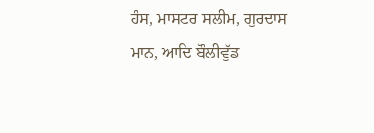ਹੰਸ, ਮਾਸਟਰ ਸਲੀਮ, ਗੁਰਦਾਸ ਮਾਨ, ਆਦਿ ਬੌਲੀਵੁੱਡ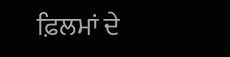ਫ਼ਿਲਮਾਂ ਦੇ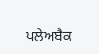ਪਲੇਅਬੈਕ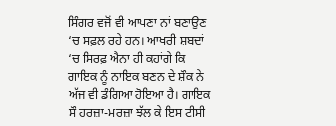ਸਿੰਗਰ ਵਜੋਂ ਵੀ ਆਪਣਾ ਨਾਂ ਬਣਾਉਣ ‘ਚ ਸਫ਼ਲ ਰਹੇ ਹਨ। ਆਖਰੀ ਸ਼ਬਦਾਂ ‘ਚ ਸਿਰਫ਼ ਐਨਾ ਹੀ ਕਹਾਂਗੇ ਕਿ ਗਾਇਕ ਨੂੰ ਨਾਇਕ ਬਣਨ ਦੇ ਸ਼ੌਕ ਨੇ ਅੱਜ ਵੀ ਡੰਗਿਆ ਹੋਇਆ ਹੈ। ਗਾਇਕ ਸੌ ਹਰਜ਼ਾ-ਮਰਜ਼ਾ ਝੱਲ ਕੇ ਇਸ ਟੀਸੀ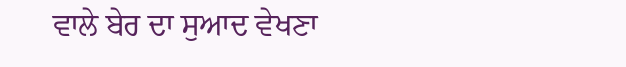ਵਾਲੇ ਬੇਰ ਦਾ ਸੁਆਦ ਵੇਖਣਾ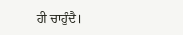ਹੀ ਚਾਹੁੰਦੈ।